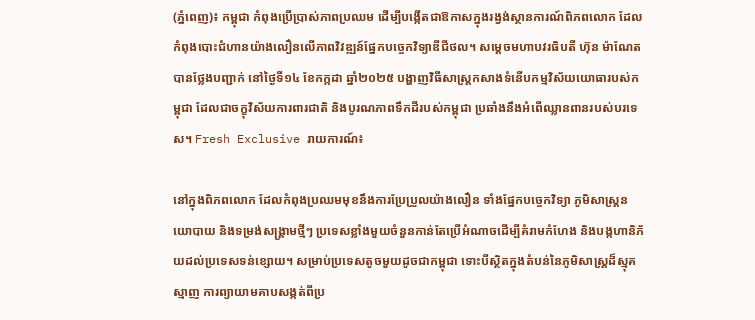(ភ្នំពេញ)៖ កម្ពុជា កំពុងប្រើប្រាស់ភាពប្រឈម ដើម្បីបង្កើតជាឱកាសក្នុងរង្វង់ស្ថានការណ៍ពិភពលោក ដែលកំពុងបោះជំហានយ៉ាងលឿនលើភាពវិវឌ្ឍន៍ផ្នែកបច្ចេកវិទ្យាឌីជីថល។ សម្តេចមហាបវរធិបតី ហ៊ុន ម៉ាណែត បានថ្លែងបញ្ជាក់ នៅថ្ងៃទី១៤ ខែកក្កដា ឆ្នាំ២០២៥ បង្ហាញវិធីសាស្ត្រកសាងទំនើបកម្មវិស័យយោធារបស់កម្ពុជា ដែលជាចក្ខុវិស័យការពារជាតិ និងបូរណភាពទឹកដីរបស់កម្ពុជា ប្រឆាំងនឹងអំពើឈ្លានពានរបស់បរទេស។ Fresh Exclusive រាយការណ៍៖

នៅក្នុងពិភពលោក ដែលកំពុងប្រឈមមុខនឹងការប្រែប្រួលយ៉ាងលឿន ទាំងផ្នែកបច្ចេកវិទ្យា ភូមិសាស្ត្រនយោបាយ និងទម្រង់សង្គ្រាមថ្មីៗ ប្រទេសខ្លាំងមួយចំនួនកាន់តែប្រើអំណាចដើម្បីគំរាមកំហែង និងបង្កហានិភ័យដល់ប្រទេសទន់ខ្សោយ។ សម្រាប់ប្រទេសតូចមួយដូចជាកម្ពុជា ទោះបីស្ថិតក្នុងតំបន់នៃភូមិសាស្ត្រដ៏ស្មុគស្មាញ ការព្យាយាមគាបសង្កត់ពីប្រ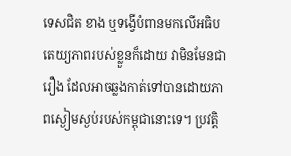ទេសជិត ខាង ឬទង្វើបំពានមកលើអធិបតេយ្យភាពរបស់ខ្លួនក៏ដោយ វាមិនមែនជារឿង ដែលអាចឆ្លងកាត់ទៅបានដោយភាពស្ងៀមស្ងប់របស់កម្ពុជានោះទេ។ ប្រវត្តិ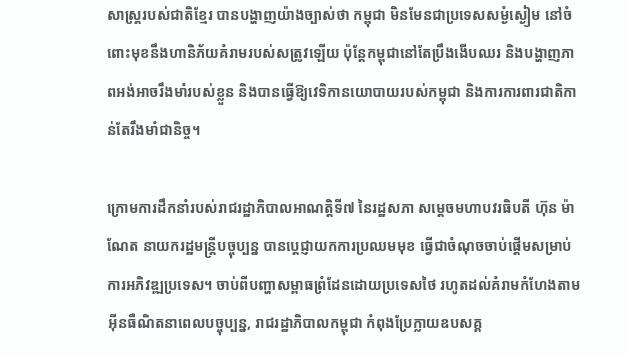សាស្ត្ររបស់ជាតិខ្មែរ បានបង្ហាញយ៉ាងច្បាស់ថា កម្ពុជា មិនមែនជាប្រទេសសម្ងំស្ងៀម នៅចំពោះមុខនឹងហានិភ័យគំរាមរបស់សត្រូវឡើយ ប៉ុន្តែកម្ពុជានៅតែប្រឹងងើបឈរ និងបង្ហាញភាពអង់អាចរឹងមាំរបស់ខ្លួន និងបានធ្វើឱ្យវេទិកានយោបាយរបស់កម្ពុជា និងការការពារជាតិកាន់តែរឹងមាំជានិច្ច។

ក្រោមការដឹកនាំរបស់រាជរដ្ឋាភិបាលអាណត្តិទី៧ នៃរដ្ឋសភា សម្តេចមហាបវរធិបតី ហ៊ុន ម៉ាណែត នាយករដ្ឋមន្ត្រីបច្ចុប្បន្ន បានប្តេជ្ញាយកការប្រឈមមុខ ធ្វើជាចំណុចចាប់ផ្ដើមសម្រាប់ការអភិវឌ្ឍប្រទេស។ ចាប់ពីបញ្ហាសម្ពាធព្រំដែនដោយប្រទេសថៃ រហូតដល់គំរាមកំហែងតាមអ៊ីនធឺណិតនាពេលបច្ចុប្បន្ន, រាជរដ្ឋាភិបាលកម្ពុជា កំពុងប្រែក្លាយឧបសគ្គ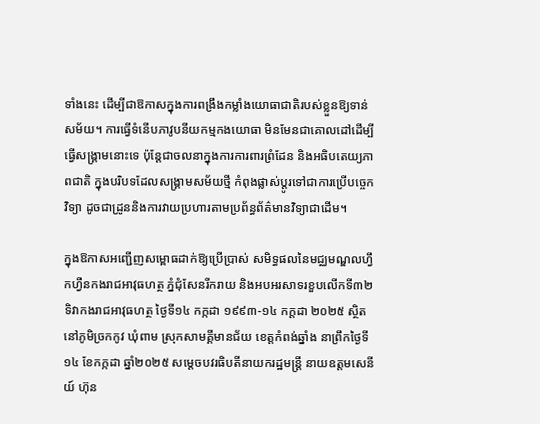ទាំងនេះ ដើម្បីជាឱកាសក្នុងការពង្រឹងកម្លាំងយោធាជាតិរបស់ខ្លួនឱ្យទាន់សម័យ។ ការធ្វើទំនើបភាវូបនីយកម្មកងយោធា មិនមែនជាគោលដៅដើម្បីធ្វើសង្គ្រាមនោះទេ ប៉ុន្តែជាចលនាក្នុងការការពារព្រំដែន និងអធិបតេយ្យភាពជាតិ ក្នុងបរិបទដែលសង្គ្រាមសម័យថ្មី កំពុងផ្លាស់ប្ដូរទៅជាការប្រើបច្ចេកវិទ្យា ដូចជាដ្រូននិងការវាយប្រហារតាមប្រព័ន្ធព័ត៌មានវិទ្យាជាដើម។

ក្នុងឱកាសអញ្ជើញសម្ពោធដាក់ឱ្យប្រើប្រាស់ សមិទ្ធផលនៃមជ្ឈមណ្ឌលហ្វឹកហ្វឺនកងរាជអាវុធហត្ថ ភ្នំជុំសែនរីករាយ និងអបអរសាទរខួបលើកទី៣២ ទិវាកងរាជអាវុធហត្ថ ថ្ងៃទី១៤ កក្កដា ១៩៩៣-១៤ កក្ដដា ២០២៥ ស្ថិតនៅភូមិច្រកកូវ ឃុំពាម ស្រុកសាមគ្គីមានជ័យ ខេត្តកំពង់ឆ្នាំង នាព្រឹកថ្ងៃទី១៤ ខែកក្កដា ឆ្នាំ២០២៥ សម្តេចបវរធិបតីនាយករដ្ឋមន្ត្រី នាយឧត្តមសេនីយ៍ ហ៊ុន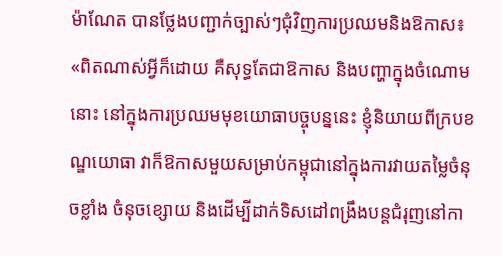ម៉ាណែត បានថ្លែងបញ្ជាក់ច្បាស់ៗជុំវិញការប្រឈមនិងឱកាស៖ «ពិតណាស់អ្វីក៏ដោយ គឺសុទ្ធតែជាឱកាស និងបញ្ហាក្នុងចំណោមនោះ នៅក្នុងការប្រឈមមុខយោធាបច្ចុបន្ននេះ ខ្ញុំនិយាយពីក្របខណ្ឌយោធា វាក៏ឱកាសមួយសម្រាប់កម្ពុជានៅក្នុងការវាយតម្លៃចំនុចខ្លាំង ចំនុចខ្សោយ និងដើម្បីដាក់ទិសដៅពង្រឹងបន្តជំរុញនៅកា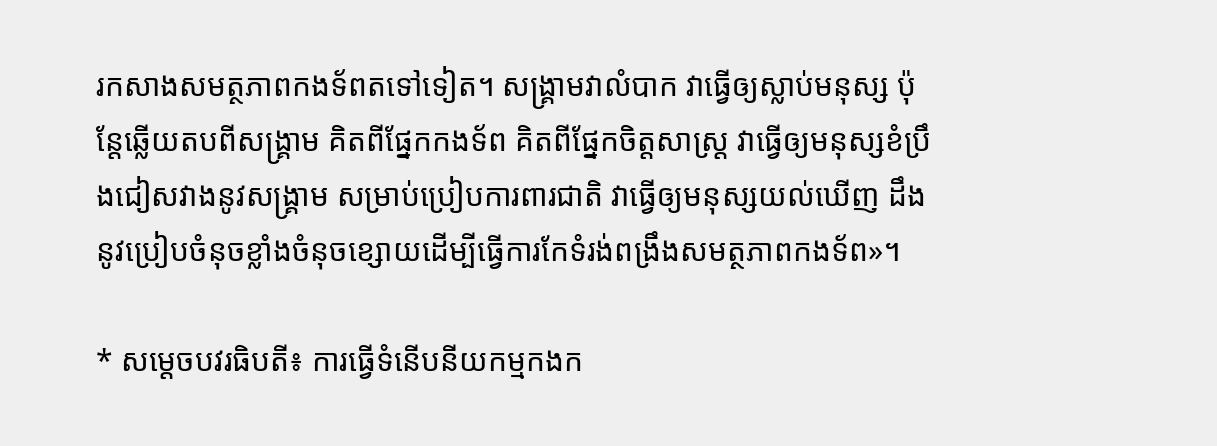រកសាងសមត្ថភាពកងទ័ពតទៅទៀត។ សង្រ្គាមវាលំបាក វាធ្វើឲ្យស្លាប់មនុស្ស ប៉ុន្តែឆ្លើយតបពីសង្គ្រាម គិតពីផ្នែកកងទ័ព គិតពីផ្នែកចិត្តសាស្ត្រ វាធ្វើឲ្យមនុស្សខំប្រឹងជៀសវាងនូវសង្គ្រាម សម្រាប់ប្រៀបការពារជាតិ វាធ្វើឲ្យមនុស្សយល់ឃើញ ដឹងនូវប្រៀបចំនុចខ្លាំងចំនុចខ្សោយដើម្បីធ្វើការកែទំរង់ពង្រឹងសមត្ថភាពកងទ័ព»។

* សម្តេចបវរធិបតី៖ ការធ្វើទំនើបនីយកម្មកងក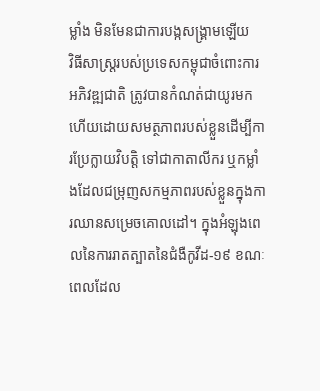ម្លាំង មិនមែនជាការបង្កសង្គ្រាមឡើយ
វិធីសាស្រ្តរបស់ប្រទេសកម្ពុជាចំពោះការអភិវឌ្ឍជាតិ ត្រូវបានកំណត់ជាយូរមកហើយដោយសមត្ថភាពរបស់ខ្លួនដើម្បីការប្រែក្លាយវិបត្តិ ទៅជាកាតាលីករ ឬកម្លាំងដែលជម្រុញសកម្មភាពរបស់ខ្លួនក្នុងការឈានសម្រេចគោលដៅ។ ក្នុងអំឡុងពេលនៃការរាតត្បាតនៃជំងឺកូវីដ-១៩ ខណៈពេលដែល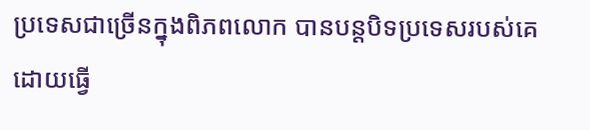ប្រទេសជាច្រើនក្នុងពិភពលោក បានបន្តបិទប្រទេសរបស់គេដោយធ្វើ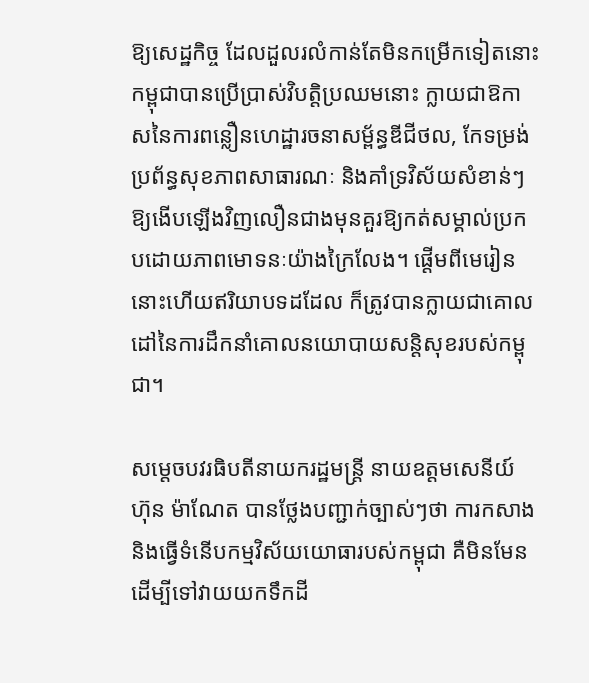ឱ្យសេដ្ឋកិច្ច ដែលដួលរលំកាន់តែមិនកម្រើកទៀតនោះ កម្ពុជាបានប្រើប្រាស់វិបត្តិប្រឈមនោះ ក្លាយជាឱកាសនៃការពន្លឿនហេដ្ឋារចនាសម្ព័ន្ធឌីជីថល, កែទម្រង់ប្រព័ន្ធសុខភាពសាធារណៈ និងគាំទ្រវិស័យសំខាន់ៗឱ្យងើបឡើងវិញលឿនជាងមុនគួរឱ្យកត់សម្គាល់ប្រកបដោយភាពមោទនៈយ៉ាងក្រៃលែង។ ផ្តើមពីមេរៀននោះហើយឥរិយាបទដដែល ក៏ត្រូវបានក្លាយជាគោលដៅនៃការដឹកនាំគោលនយោបាយសន្តិសុខរបស់កម្ពុជា។

សម្តេចបវរធិបតីនាយករដ្ឋមន្ត្រី នាយឧត្តមសេនីយ៍ ហ៊ុន ម៉ាណែត បានថ្លែងបញ្ជាក់ច្បាស់ៗថា ការកសាង និងធ្វើទំនើបកម្មវិស័យយោធារបស់កម្ពុជា គឺមិនមែនដើម្បីទៅវាយយកទឹកដី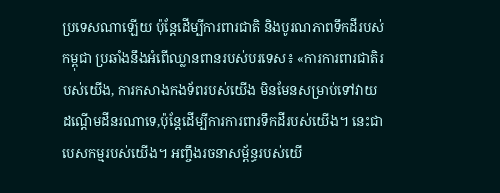ប្រទេសណាឡើយ ប៉ុន្ដែដើម្បីការពារជាតិ និងបូរណភាពទឹកដីរបស់កម្ពុជា ប្រឆាំងនឹងអំពើឈ្លានពានរបស់បរទេស៖ «ការការពារជាតិរបស់យើង, ការកសាងកងទ័ពរបស់យើង មិនមែនសម្រាប់ទៅវាយដណ្តើមដីនរណាទេ,ប៉ុន្តែដើម្បីការការពារទឹកដីរបស់យើង។ នេះជាបេសកម្មរបស់យើង។ អញ្ចឹងរចនាសម្ព័ន្ធរបស់យើ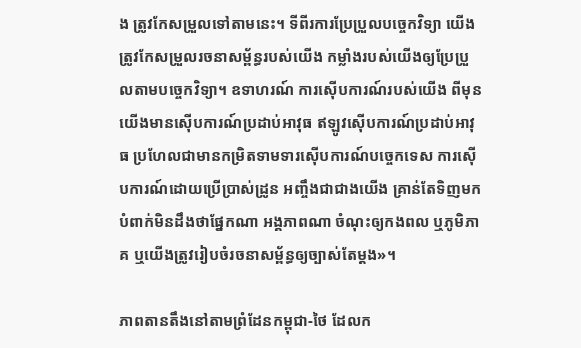ង ត្រូវកែសម្រួលទៅតាមនេះ។ ទីពីរការប្រែប្រួលបច្ចេកវិទ្យា យើងត្រូវកែសម្រួលរចនាសម្ព័ន្ធរបស់យើង កម្លាំងរបស់យើងឲ្យប្រែប្រួលតាមបច្ចេកវិទ្យា។ ឧទាហរណ៍ ការស៊ើបការណ៍របស់យើង ពីមុនយើងមានស៊ើបការណ៍ប្រដាប់អាវុធ ឥឡូវស៊ើបការណ៍ប្រដាប់អាវុធ ប្រហែលជាមានកម្រិតទាមទារស៊ើបការណ៍បច្ចេកទេស ការស៊ើបការណ៍ដោយប្រើប្រាស់ដ្រូន អញ្ចឹងជាជាងយើង គ្រាន់តែទិញមកបំពាក់មិនដឹងថាផ្នែកណា អង្គភាពណា ចំណុះឲ្យកងពល ឬភូមិភាគ ឬយើងត្រូវរៀបចំរចនាសម្ព័ន្ធឲ្យច្បាស់តែម្តង»។

ភាពតានតឹងនៅតាមព្រំដែនកម្ពុជា-ថៃ ដែលក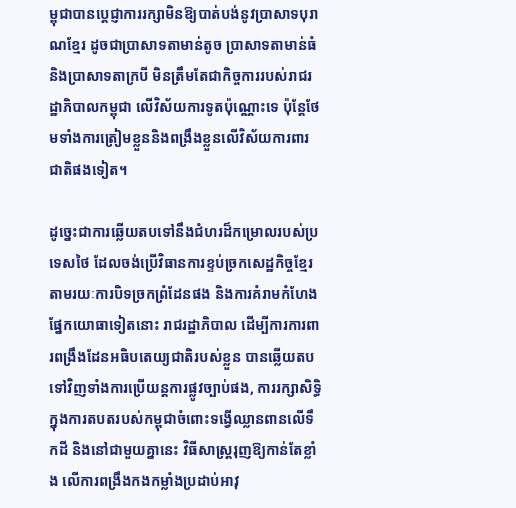ម្ពុជាបានប្តេជ្ញាការរក្សាមិនឱ្យបាត់បង់នូវប្រាសាទបុរាណខ្មែរ ដូចជាប្រាសាទតាមាន់តូច ប្រាសាទតាមាន់ធំ និងប្រាសាទតាក្របី មិនត្រឹមតែជាកិច្ចការរបស់រាជរដ្ឋាភិបាលកម្ពុជា លើវិស័យការទូតប៉ុណ្ណោះទេ ប៉ុន្តែថែមទាំងការត្រៀមខ្លួននិងពង្រឹងខ្លួនលើវិស័យការពារជាតិផងទៀត។

ដូច្នេះជាការឆ្លើយតបទៅនឹងជំហរដ៏កម្រោលរបស់ប្រទេសថៃ ដែលចង់ប្រើវិធានការខ្ទប់ច្រកសេដ្ឋកិច្ចខ្មែរតាមរយៈការបិទច្រកព្រំដែនផង និងការគំរាមកំហែងផ្នែកយោធាទៀតនោះ រាជរដ្ឋាភិបាល ដើម្បីការការពារពង្រឹងដែនអធិបតេយ្យជាតិរបស់ខ្លួន បានឆ្លើយតបទៅវិញទាំងការប្រើយន្តការផ្លូវច្បាប់ផង, ការរក្សាសិទ្ធិក្នុងការតបតរបស់កម្ពុជាចំពោះទង្វើឈ្លានពានលើទឹកដី និងនៅជាមួយគ្នានេះ វិធីសាស្ត្ររុញឱ្យកាន់តែខ្លាំង លើការពង្រឹងកងកម្លាំងប្រដាប់អាវុ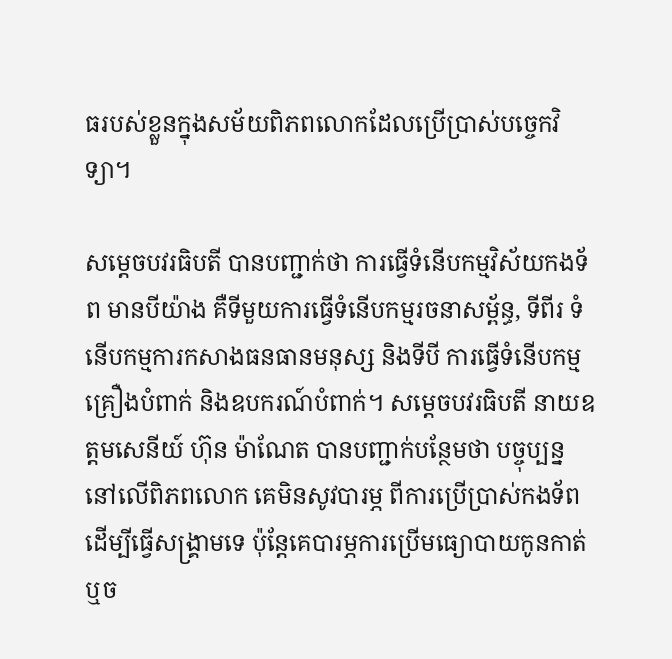ធរបស់ខ្លួនក្នុងសម័យពិភពលោកដែលប្រើប្រាស់បច្ចេកវិទ្យា។

សម្តេចបវរធិបតី បានបញ្ជាក់ថា ការធ្វើទំនើបកម្មវិស័យកងទ័ព មានបីយ៉ាង គឺទីមួយការធ្វើទំនើបកម្មរចនាសម្ព័ន្ធ, ទីពីរ ទំនើបកម្មការកសាងធនធានមនុស្ស និងទីបី ការធ្វើទំនើបកម្មគ្រឿងបំពាក់ និងឧបករណ៍បំពាក់។ សម្តេចបវរធិបតី នាយឧត្តមសេនីយ៍ ហ៊ុន ម៉ាណែត បានបញ្ជាក់បន្ថែមថា បច្ចុប្បន្ន នៅលើពិភពលោក គេមិនសូវបារម្ភ ពីការប្រើប្រាស់កងទ័ព ដើម្បីធ្វើសង្គ្រាមទេ ប៉ុន្ដែគេបារម្ភការប្រើមធ្យោបាយកូនកាត់ ឬច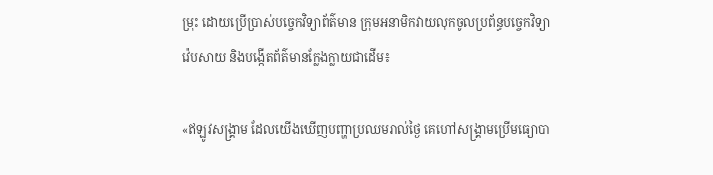ម្រុះ ដោយប្រើប្រាស់បច្ចេកវិទ្យាព័ត៌មាន ក្រុមអនាមិកវាយលុកចូលប្រព័ន្ធបច្ចេកវិទ្យា វ៉េបសាយ និងបង្កើតព័ត៌មានក្លែងក្លាយជាដើម៖

«ឥឡូវសង្រ្គាម ដែលយើងឃើញបញ្ហាប្រឈមរាល់ថ្ងៃ គេហៅសង្រ្គាមប្រើមធ្យោបា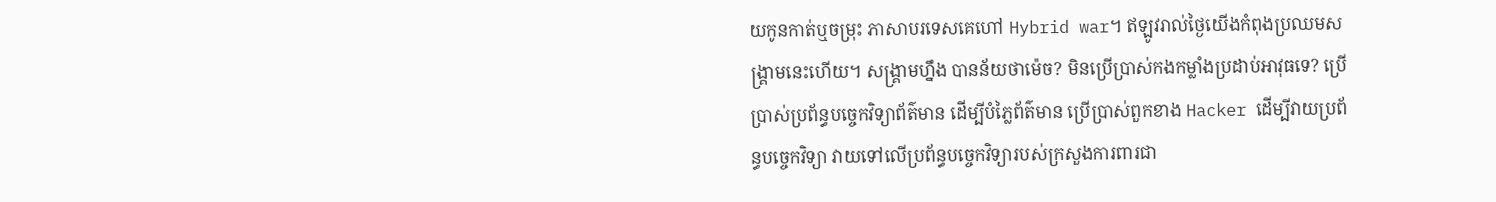យកូនកាត់ឬចម្រុះ ភាសាបរទេសគេហៅ Hybrid war។ ឥឡូវរាល់ថ្ងៃយើងកំពុងប្រឈមសង្រ្គាមនេះហើយ។ សង្រ្គាមហ្នឹង បានន័យថាម៉េច? មិនប្រើប្រាស់កងកម្លាំងប្រដាប់អាវុធទេ? ប្រើប្រាស់ប្រព័ន្ធបច្ចេកវិទ្យាព័ត៌មាន ដើម្បីបំភ្លៃព័ត៌មាន ប្រើប្រាស់ពួកខាង Hacker ដើម្បីវាយប្រព័ន្ធបច្ចេកវិទ្យា វាយទៅលើប្រព័ន្ធបច្ចេកវិទ្យារបស់ក្រសួងការពារជា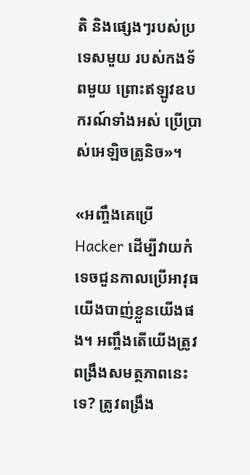តិ និងផ្សេងៗរបស់ប្រទេសមួយ របស់កងទ័ពមួយ ព្រោះឥឡូវឧបករណ៍ទាំងអស់ ប្រើប្រាស់អេឡិចត្រូនិច»។

«អញ្ចឹងគេប្រើ Hacker ដើម្បីវាយកំទេចជួនកាលប្រើអាវុធយើងបាញ់ខ្លួនយើងផង។ អញ្ចឹងតើយើងត្រូវពង្រឹងសមត្ថភាពនេះទេ? ត្រូវពង្រឹង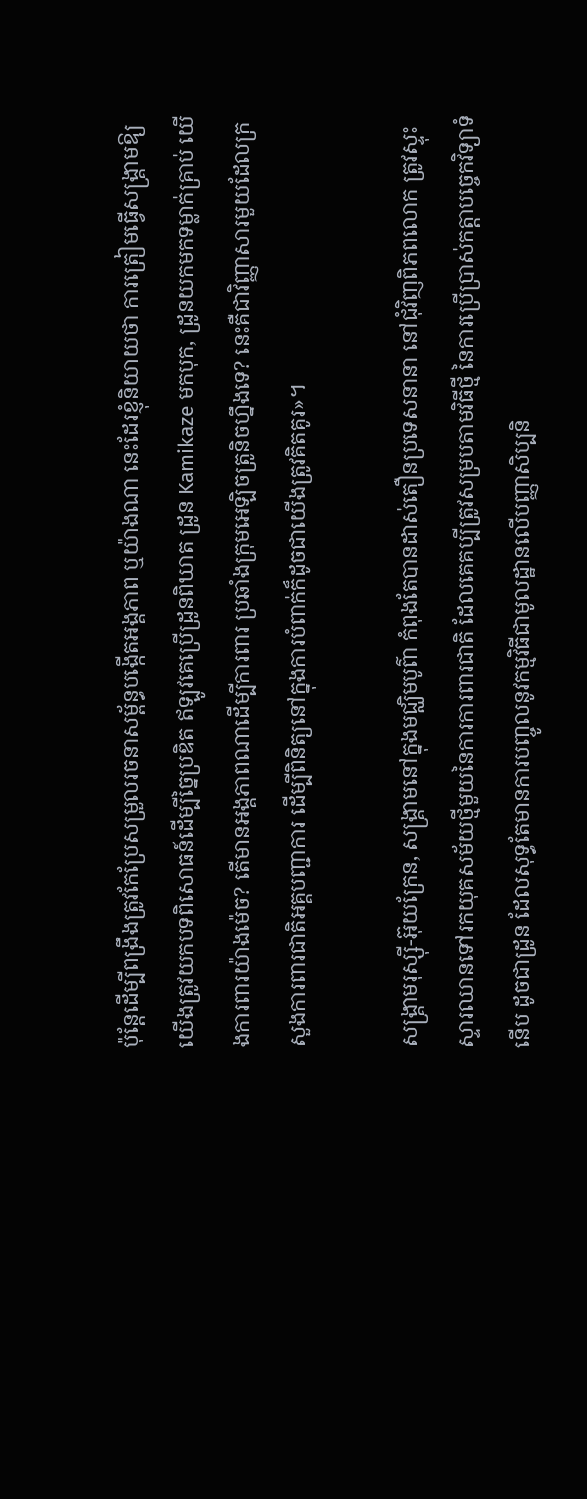ប៉ុន្តែដើម្បីពង្រឹងត្រូវកែប្រែសម្រួលរចនាសម្ព័ន្ធបង្កើតអង្គភាព ឬយ៉ាងណា នេះដែរខ្ញុំនិយាយថា ការត្រៀមធ្វើសង្រ្គាមឱ្យយើងត្រូវយកបទពិសោធន៍ដើម្បីច្នៃប្រឌិត ឥឡូវគេប្រើដ្រូនពិឃាត ដ្រូន Kamikaze មកបុក, ដ្រូនយកមកទម្លាក់គ្រាប់ យើងការពារយ៉ាងម៉េច? តើមានអង្គភាពណាដើម្បីការពារ ប្រឆាំងក្រុមអេឡិចត្រូនិចហ្នឹងទេ? នេះគឺជាវិញ្ញាសារមួយដែលក្រសួងការពារជាតិអគ្គបញ្ជាការ ដើម្បីពិនិត្យនៅក្នុងការបំពាក់ក៏ដូចជាយើងត្រូវគិតគូរ»។

សង្គ្រាមរុស្ស៊ី-អ៊ុយក្រែន, សង្គ្រាមនៅក្នុងមជ្ឈិមបូព៌ា កំពុងតែបានដាស់តឿនប្រទេសនានា នៅជុំវិញពិភពលោក ត្រូវស្ទុះស្ទារឈានទៅរកយុគសម័យថ្មីមួយនៃការការពារជាតិ ដែលគេគប្បីត្រូវសម្របតាមវិធីថ្មី នៃការប្រើប្រាស់កត្តាបច្ចេកវិទ្យាទំនើប ដូចជាដ្រូន ដែលសុទ្ធតែមានការបញ្ចូលនូវកម្មវិធីជាមូលដ្ឋានលើបញ្ញាសិប្បនិ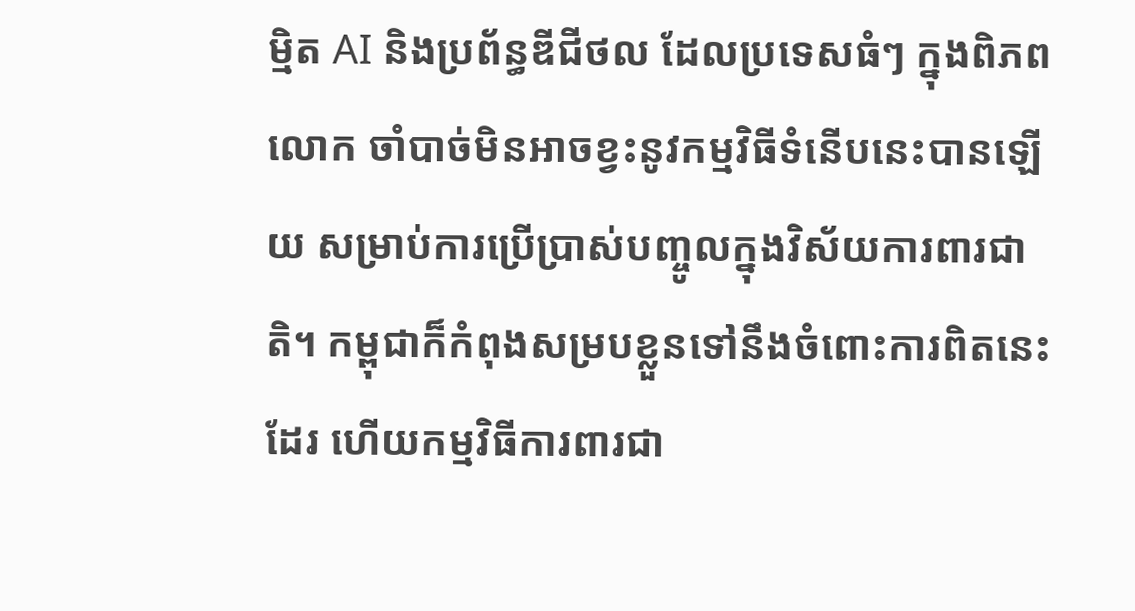ម្មិត AI និងប្រព័ន្ធឌីជីថល ដែលប្រទេសធំៗ ក្នុងពិភពលោក ចាំបាច់មិនអាចខ្វះនូវកម្មវិធីទំនើបនេះបានឡើយ សម្រាប់ការប្រើប្រាស់បញ្ចូលក្នុងវិស័យការពារជាតិ។ កម្ពុជាក៏កំពុងសម្របខ្លួនទៅនឹងចំពោះការពិតនេះដែរ ហើយកម្មវិធីការពារជា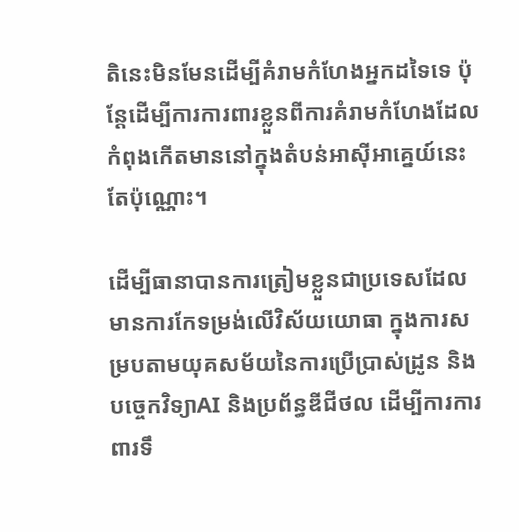តិនេះមិនមែនដើម្បីគំរាមកំហែងអ្នកដទៃទេ ប៉ុន្តែដើម្បីការការពារខ្លួនពីការគំរាមកំហែងដែលកំពុងកើតមាននៅក្នុងតំបន់អាស៊ីអាគ្នេយ៍នេះតែប៉ុណ្ណោះ។

ដើម្បីធានាបានការត្រៀមខ្លួនជាប្រទេសដែលមានការកែទម្រង់លើវិស័យយោធា ក្នុងការសម្របតាមយុគសម័យនៃការប្រើប្រាស់ដ្រូន និងបច្ចេកវិទ្យាAI និងប្រព័ន្ធឌីជីថល ដើម្បីការការពារទឹ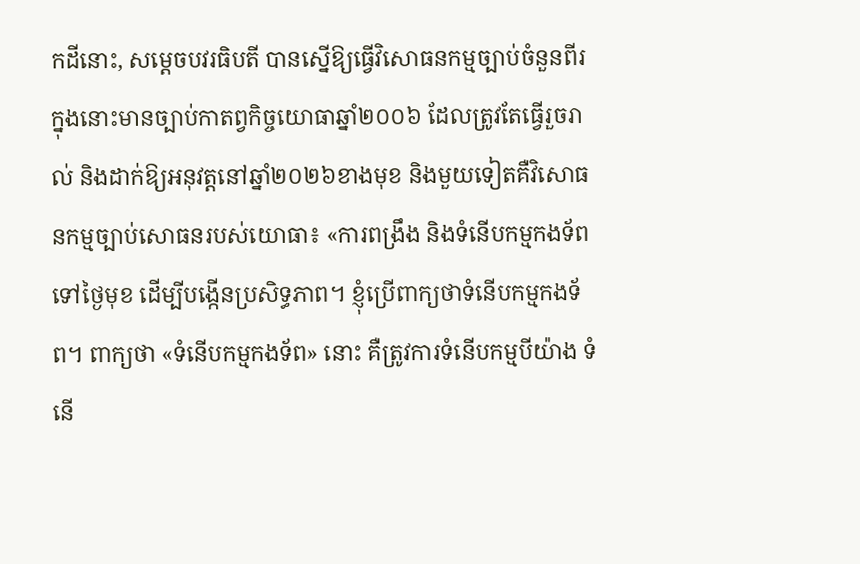កដីនោះ, សម្តេចបវរធិបតី បានស្នើឱ្យធ្វើវិសោធនកម្មច្បាប់ចំនួនពីរ ក្នុងនោះមានច្បាប់កាតព្វកិច្ចយោធាឆ្នាំ២០០៦ ដែលត្រូវតែធ្វើរួចរាល់ និងដាក់ឱ្យអនុវត្តនៅឆ្នាំ២០២៦ខាងមុខ និងមួយទៀតគឺវិសោធនកម្មច្បាប់សោធនរបស់យោធា៖ «ការពង្រឹង និងទំនើបកម្មកងទ័ពទៅថ្ងៃមុខ ដើម្បីបង្កើនប្រសិទ្ធភាព។ ខ្ញុំប្រើពាក្យថាទំនើបកម្មកងទ័ព។ ពាក្យថា «ទំនើបកម្មកងទ័ព» នោះ គឺត្រូវការទំនើបកម្មបីយ៉ាង ទំនើ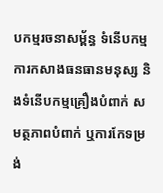បកម្មរចនាសម្ព័ន្ធ ទំនើបកម្មការកសាងធនធានមនុស្ស និងទំនើបកម្មគ្រឿងបំពាក់ សមត្ថភាពបំពាក់ ឬការកែទម្រង់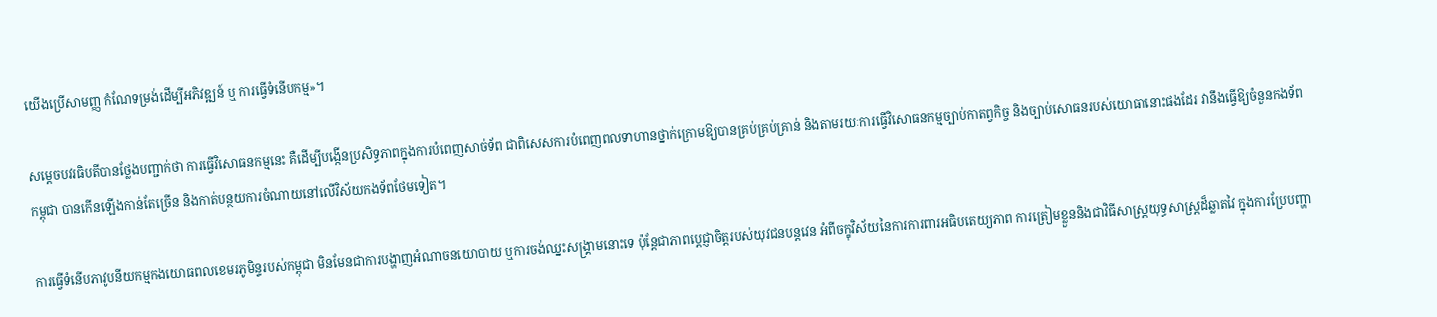យើងប្រើសាមញ្ញ កំណែទម្រង់ដើម្បីអភិវឌ្ឍន៍ ឬ ការធ្វើទំនើបកម្ម»។

សម្តេចបវរធិបតីបានថ្លែងបញ្ជាក់ថា ការធ្វើវិសោធនកម្មនេះ គឺដើម្បីបង្កើនប្រសិទ្ធភាពក្នុងការបំពេញសាច់ទ័ព ជាពិសេសការបំពេញពលទាហានថ្នាក់ក្រោមឱ្យបានគ្រប់គ្រប់គ្រាន់ និងតាមរយៈការធ្វើវិសោធនកម្មច្បាប់កាតព្វកិច្ច និងច្បាប់សោធនរបស់យោធានោះផងដែរ វានឹងធ្វើឱ្យចំនួនកងទ័ពកម្ពុជា បានកើនឡើងកាន់តែច្រើន និងកាត់បន្ថយការចំណាយនៅលើវិស័យកងទ័ពថែមទៀត។

ការធ្វើទំនើបភាវូបនីយកម្មកងយោធពលខេមរភូមិន្ទរបស់កម្ពុជា មិនមែនជាការបង្ហាញអំណាចនយោបាយ ឬការចង់ឈ្នះសង្គ្រាមនោះទេ ប៉ុន្តែជាភាពប្តេជ្ញាចិត្តរបស់យុវជនបន្តវេន អំពីចក្ខុវិស័យនៃការការពារអធិបតេយ្យភាព ការត្រៀមខ្លួននិងជាវិធីសាស្ត្រយុទ្ធសាស្ត្រដ៏ឆ្លាតវៃ ក្នុងការប្រែបញ្ហា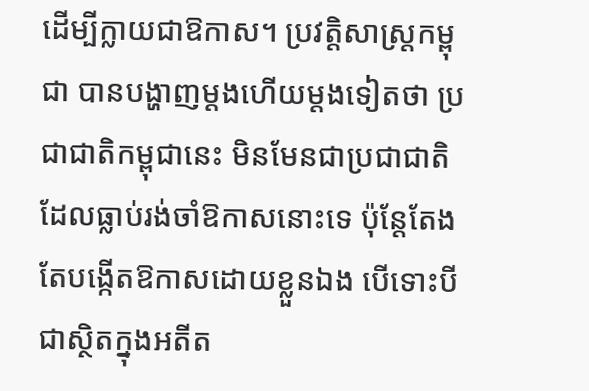ដើម្បីក្លាយជាឱកាស។ ប្រវត្តិសាស្ត្រកម្ពុជា បានបង្ហាញម្តងហើយម្តងទៀតថា ប្រជាជាតិកម្ពុជានេះ មិនមែនជាប្រជាជាតិ ដែលធ្លាប់រង់ចាំឱកាសនោះទេ ប៉ុន្តែតែងតែបង្កើតឱកាសដោយខ្លួនឯង បើទោះបីជាស្ថិតក្នុងអតីត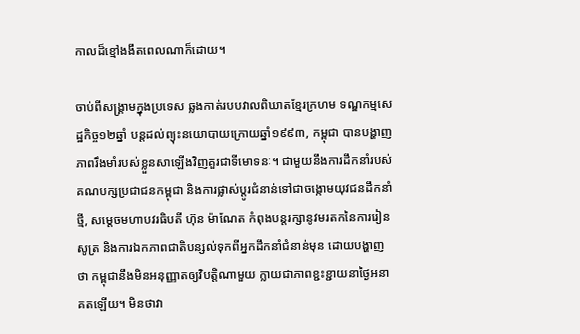កាលដ៏ខ្មៅងងឹតពេលណាក៏ដោយ។

ចាប់ពីសង្គ្រាមក្នុងប្រទេស ឆ្លងកាត់របបវាលពិឃាតខ្មែរក្រហម ទណ្ឌកម្មសេដ្ឋកិច្ច១២ឆ្នាំ បន្តដល់ព្យុះនយោបាយក្រោយឆ្នាំ១៩៩៣, កម្ពុជា បានបង្ហាញភាពរឹងមាំរបស់ខ្លួនសាឡើងវិញគួរជាទីមោទនៈ។ ជាមួយនឹងការដឹកនាំរបស់គណបក្សប្រជាជនកម្ពុជា និងការផ្លាស់ប្តូរជំនាន់ទៅជាចង្កោមយុវជនដឹកនាំថ្មី, សម្តេចមហាបវរធិបតី ហ៊ុន ម៉ាណែត កំពុងបន្តរក្សានូវមរតកនៃការរៀនសូត្រ និងការឯកភាពជាតិបន្សល់ទុកពីអ្នកដឹកនាំជំនាន់មុន ដោយបង្ហាញថា កម្ពុជានឹងមិនអនុញ្ញាតឲ្យវិបត្តិណាមួយ ក្លាយជាភាពខ្ជះខ្ជាយនាថ្ងៃអនាគតឡើយ។ មិនថាវា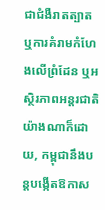ជាជំងឺរាតត្បាត ឬការគំរាមកំហែងលើព្រំដែន ឬអស្ថិរភាពអន្តរជាតិយ៉ាងណាក៏ដោយ, កម្ពុជានឹងបន្តបង្កើតឱកាស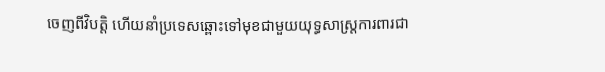ចេញពីវិបត្តិ ហើយនាំប្រទេសឆ្ពោះទៅមុខជាមួយយុទ្ធសាស្ត្រការពារជា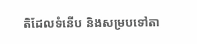តិដែលទំនើប និងសម្របទៅតា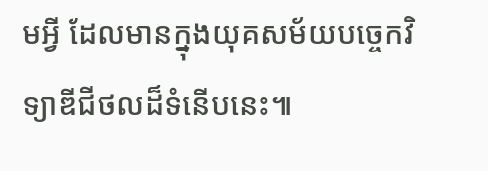មអ្វី ដែលមានក្នុងយុគសម័យបច្ចេកវិទ្យាឌីជីថលដ៏ទំនើបនេះ៕